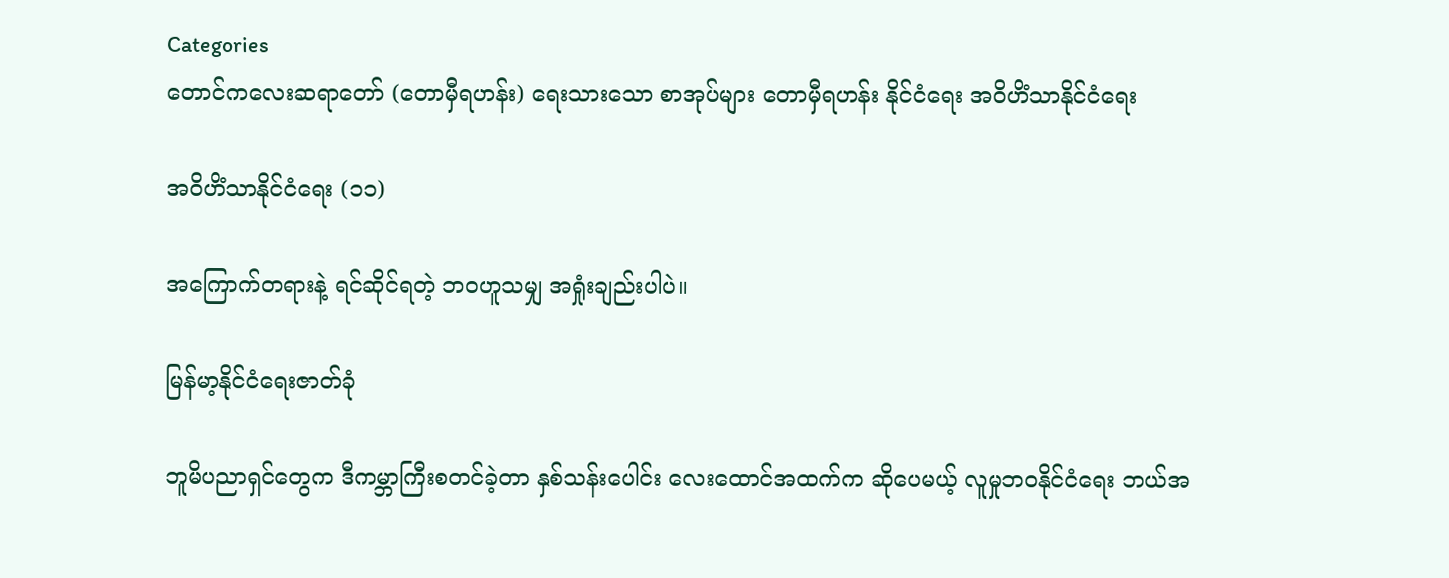Categories
တောင်ကလေးဆရာတော် (တောမှီရဟန်း) ရေးသားသော စာအုပ်များ တောမှီရဟန်း နိုင်ငံရေး အဝိဟိံသာနိုင်ငံရေး

အဝိဟိံသာနိုင်ငံရေး (၁၁)

အကြောက်တရားနဲ့ ရင်ဆိုင်ရတဲ့ ဘဝဟူသမျှ အရှုံးချည်းပါပဲ။

မြန်မာ့နိုင်ငံရေးဇာတ်ခုံ

ဘူမိပညာရှင်တွေက ဒီကမ္ဘာကြီးစတင်ခဲ့တာ နှစ်သန်းပေါင်း လေးထောင်အထက်က ဆိုပေမယ့် လူမှုဘဝနိုင်ငံရေး ဘယ်အ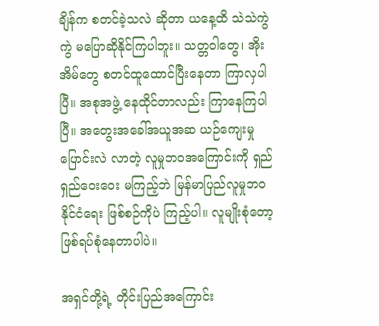ချိန်က စတင်ခဲ့သလဲ ဆိုတာ ယနေ့ထိ သဲသဲကွဲကွဲ မပြောဆိုနိုင်ကြပါဘူး။ သတ္တဝါတွေ၊ အိုးအိမ်တွေ စတင်ထူထောင်ပြီးနေတာ ကြာလှပါပြီ။ အစုအဖွဲ့ နေထိုင်တာလည်း ကြာနေကြပါပြီ။ အတွေးအခေါ်အယူအဆ ယဉ်ကျေးမှုပြောင်းလဲ လာတဲ့ လူမှုဘဝအကြောင်းကို ရှည်ရှည်ဝေးဝေး မကြည့်ဘဲ မြန်မာပြည်လူမှုဘဝ နိုင်ငံရေး ဖြစ်စဉ်ကိုပဲ ကြည့်ပါ။ လူမျိုးစုံတော့ ဖြစ်ရပ်စုံနေတာပါပဲ။

အရှင်တို့ရဲ့ တိုင်းပြည်အကြောင်း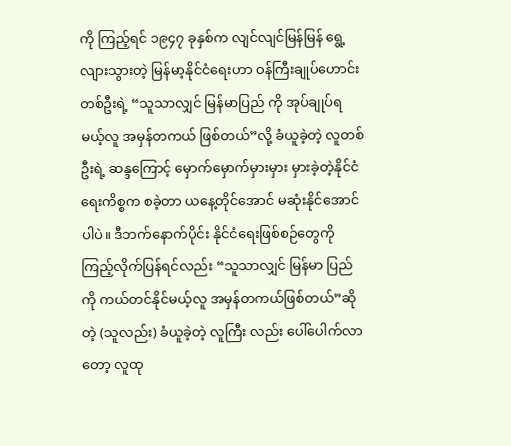ကို ကြည့်ရင် ၁၉၄၇ ခုနှစ်က လျင်လျင်မြန်မြန် ရွေ့လျားသွားတဲ့ မြန်မာ့နိုင်ငံရေးဟာ ဝန်ကြီးချုပ်ဟောင်းတစ်ဦးရဲ့ “သူသာလျှင် မြန်မာပြည် ကို အုပ်ချုပ်ရမယ့်လူ အမှန်တကယ် ဖြစ်တယ်”လို့ ခံယူခဲ့တဲ့ လူတစ်ဦးရဲ့ ဆန္ဒကြောင့် မှောက်မှောက်မှားမှား မှားခဲ့တဲ့နိုင်ငံရေးကိစ္စက စခဲ့တာ ယနေ့တိုင်အောင် မဆုံးနိုင်အောင်ပါပဲ။ ဒီဘက်နောက်ပိုင်း နိုင်ငံရေးဖြစ်စဉ်တွေကို ကြည့်လိုက်ပြန်ရင်လည်း “သူသာလျှင် မြန်မာ ပြည်ကို ကယ်တင်နိုင်မယ့်လူ အမှန်တကယ်ဖြစ်တယ်”ဆိုတဲ့ (သူလည်း) ခံယူခဲ့တဲ့ လူကြီး လည်း ပေါ်ပေါက်လာတော့ လူထု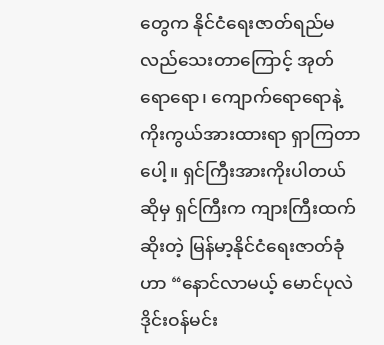တွေက နိုင်ငံရေးဇာတ်ရည်မလည်သေးတာကြောင့် အုတ် ရောရော၊ ကျောက်ရောရောနဲ့ ကိုးကွယ်အားထားရာ ရှာကြတာပေါ့။ ရှင်ကြီးအားကိုးပါတယ် ဆိုမှ ရှင်ကြီးက ကျားကြီးထက်ဆိုးတဲ့ မြန်မာ့နိုင်ငံရေးဇာတ်ခုံဟာ “နောင်လာမယ့် မောင်ပုလဲ ဒိုင်းဝန်မင်း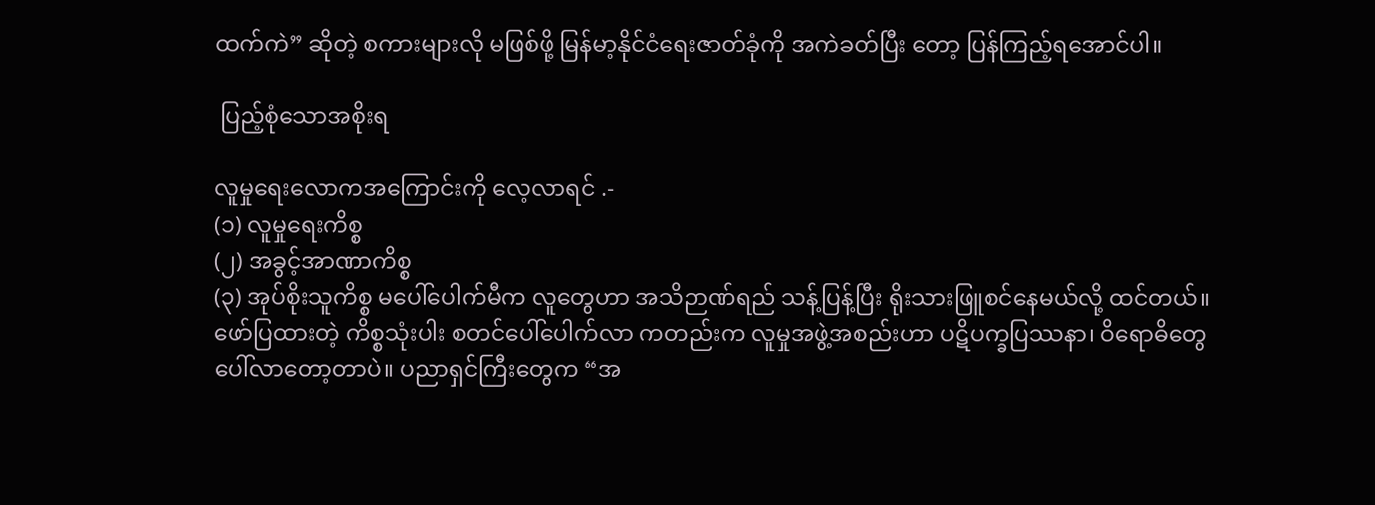ထက်ကဲ” ဆိုတဲ့ စကားများလို မဖြစ်ဖို့ မြန်မာ့နိုင်ငံရေးဇာတ်ခုံကို အကဲခတ်ပြီး တော့ ပြန်ကြည့်ရအောင်ပါ။

 ပြည့်စုံသောအစိုးရ

လူမှုရေးလောကအကြောင်းကို လေ့လာရင် .-
(၁) လူမှုရေးကိစ္စ
(၂) အခွင့်အာဏာကိစ္စ
(၃) အုပ်စိုးသူကိစ္စ မပေါ်ပေါက်မီက လူတွေဟာ အသိဉာဏ်ရည် သန့်ပြန့်ပြီး ရိုးသားဖြူစင်နေမယ်လို့ ထင်တယ်။ ဖော်ပြထားတဲ့ ကိစ္စသုံးပါး စတင်ပေါ်ပေါက်လာ ကတည်းက လူမှုအဖွဲ့အစည်းဟာ ပဋိပက္ခပြဿနာ၊ ဝိရောဓိတွေ ပေါ်လာတော့တာပဲ။ ပညာရှင်ကြီးတွေက “အ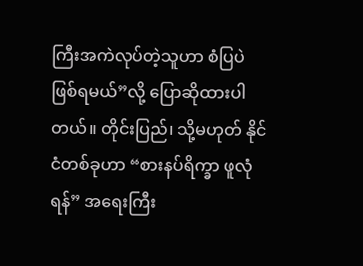ကြီးအကဲလုပ်တဲ့သူဟာ စံပြပဲ ဖြစ်ရမယ်”လို့ ပြောဆိုထားပါတယ်။ တိုင်းပြည်၊ သို့မဟုတ် နိုင်ငံတစ်ခုဟာ “စားနပ်ရိက္ခာ ဖူလုံရန်” အရေးကြီး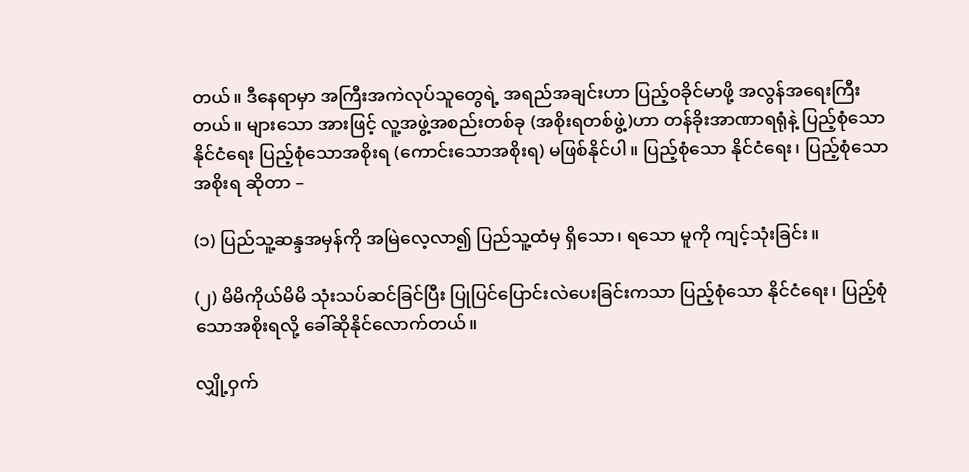တယ်။ ဒီနေရာမှာ အကြီးအကဲလုပ်သူတွေရဲ့ အရည်အချင်းဟာ ပြည့်ဝခိုင်မာဖို့ အလွန်အရေးကြီးတယ်။ များသော အားဖြင့် လူ့အဖွဲ့အစည်းတစ်ခု (အစိုးရတစ်ဖွဲ့)ဟာ တန်ခိုးအာဏာရရုံနဲ့ ပြည့်စုံသော နိုင်ငံရေး ပြည့်စုံသောအစိုးရ (ကောင်းသောအစိုးရ) မဖြစ်နိုင်ပါ။ ပြည့်စုံသော နိုင်ငံရေး၊ ပြည့်စုံသော အစိုးရ ဆိုတာ –

(၁) ပြည်သူ့ဆန္ဒအမှန်ကို အမြဲလေ့လာ၍ ပြည်သူ့ထံမှ ရှိသော၊ ရသော မူကို ကျင့်သုံးခြင်း။

(၂) မိမိကိုယ်မိမိ သုံးသပ်ဆင်ခြင်ပြီး ပြုပြင်ပြောင်းလဲပေးခြင်းကသာ ပြည့်စုံသော နိုင်ငံရေး၊ ပြည့်စုံသောအစိုးရလို့ ခေါ်ဆိုနိုင်လောက်တယ်။

လျှို့ဝှက်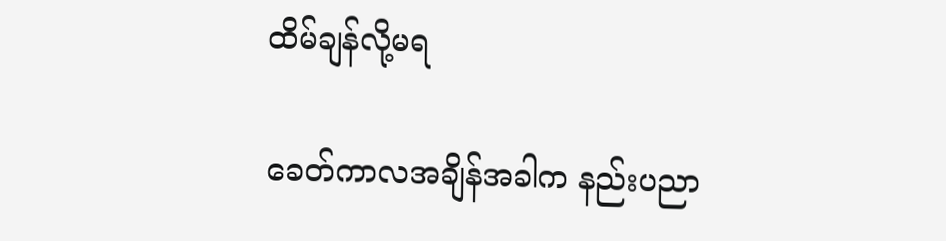ထိမ်ချန်လို့မရ

ခေတ်ကာလအချိန်အခါက နည်းပညာ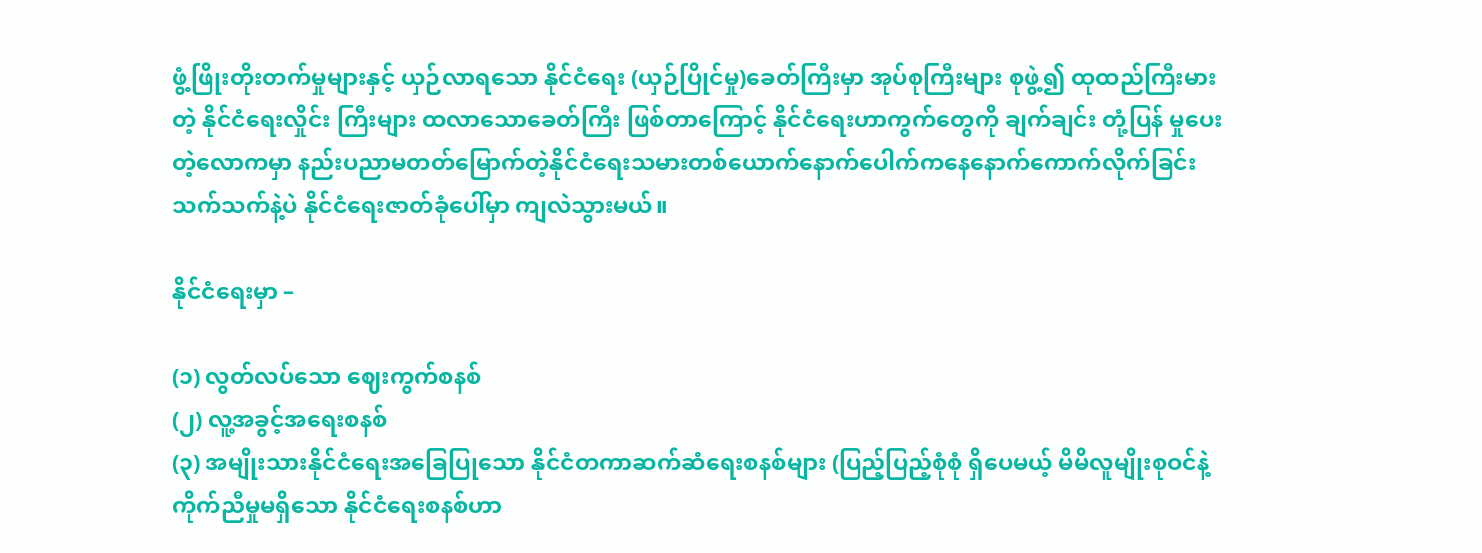ဖွံ့ဖြိုးတိုးတက်မှုများနှင့် ယှဉ်လာရသော နိုင်ငံရေး (ယှဉ်ပြိုင်မှု)ခေတ်ကြီးမှာ အုပ်စုကြီးများ စုဖွဲ့၍ ထုထည်ကြီးမားတဲ့ နိုင်ငံရေးလှိုင်း ကြီးများ ထလာသောခေတ်ကြီး ဖြစ်တာကြောင့် နိုင်ငံရေးဟာကွက်တွေကို ချက်ချင်း တုံ့ပြန် မှုပေးတဲ့လောကမှာ နည်းပညာမတတ်မြောက်တဲ့နိုင်ငံရေးသမားတစ်ယောက်နောက်ပေါက်ကနေနောက်ကောက်လိုက်ခြင်းသက်သက်နဲ့ပဲ နိုင်ငံရေးဇာတ်ခုံပေါ်မှာ ကျလဲသွားမယ်။

နိုင်ငံရေးမှာ –

(၁) လွတ်လပ်သော ဈေးကွက်စနစ်
(၂) လူ့အခွင့်အရေးစနစ်
(၃) အမျိုးသားနိုင်ငံရေးအခြေပြုသော နိုင်ငံတကာဆက်ဆံရေးစနစ်များ (ပြည့်ပြည့်စုံစုံ ရှိပေမယ့် မိမိလူမျိုးစုဝင်နဲ့ ကိုက်ညီမှုမရှိသော နိုင်ငံရေးစနစ်ဟာ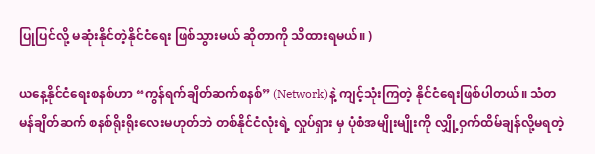ပြုပြင်လို့ မဆုံးနိုင်တဲ့နိုင်ငံရေး ဖြစ်သွားမယ် ဆိုတာကို သိထားရမယ်။ )

ယနေ့နိုင်ငံရေးစနစ်ဟာ “ကွန်ရက်ချိတ်ဆက်စနစ်” (Network)နဲ့ ကျင့်သုံးကြတဲ့ နိုင်ငံရေးဖြစ်ပါတယ်။ သံတမန်ချိတ်ဆက် စနစ်ရိုးရိုးလေးမဟုတ်ဘဲ တစ်နိုင်ငံလုံးရဲ့ လှုပ်ရှား မှ ပုံစံအမျိုးမျိုးကို လျှို့ဝှက်ထိမ်ချန်လို့မရတဲ့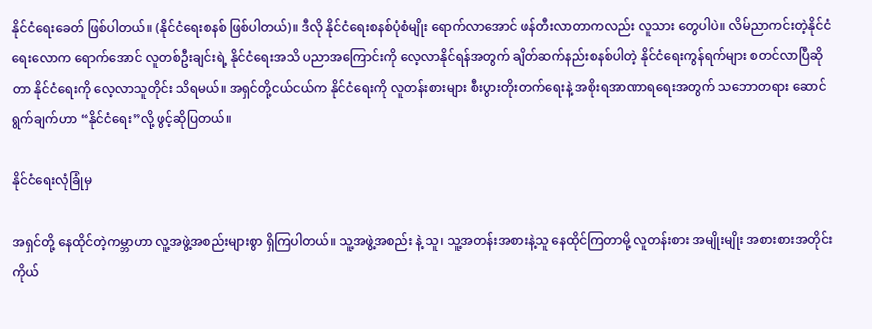နိုင်ငံရေးခေတ် ဖြစ်ပါတယ်။ (နိုင်ငံရေးစနစ် ဖြစ်ပါတယ်)။ ဒီလို နိုင်ငံရေးစနစ်ပုံစံမျိုး ရောက်လာအောင် ဖန်တီးလာတာကလည်း လူသား တွေပါပဲ။ လိမ်ညာကင်းတဲ့နိုင်ငံရေးလောက ရောက်အောင် လူတစ်ဦးချင်းရဲ့ နိုင်ငံရေးအသိ ပညာအကြောင်းကို လေ့လာနိုင်ရန်အတွက် ချိတ်ဆက်နည်းစနစ်ပါတဲ့ နိုင်ငံရေးကွန်ရက်များ စတင်လာပြီဆိုတာ နိုင်ငံရေးကို လေ့လာသူတိုင်း သိရမယ်။ အရှင်တို့ငယ်ငယ်က နိုင်ငံရေးကို လူတန်းစားများ စီးပွားတိုးတက်ရေးနဲ့ အစိုးရအာဏာရရေးအတွက် သဘောတရား ဆောင် ရွက်ချက်ဟာ “နိုင်ငံရေး”လို့ ဖွင့်ဆိုပြတယ်။

နိုင်ငံရေးလုံခြုံမှ

အရှင်တို့ နေထိုင်တဲ့ကမ္ဘာဟာ လူ့အဖွဲ့အစည်းများစွာ ရှိကြပါတယ်။ သူ့အဖွဲ့အစည်း နဲ့ သူ၊ သူ့အတန်းအစားနဲ့သူ နေထိုင်ကြတာမို့ လူတန်းစား အမျိုးမျိုး အစားစားအတိုင်း ကိုယ်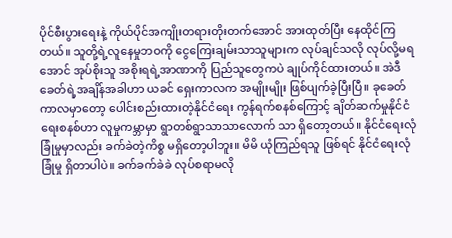ပိုင်စီးပွားရေးနဲ့ ကိုယ်ပိုင်အကျိုးတရားတိုးတက်အောင် အားထုတ်ပြီး နေထိုင်ကြတယ်။ သူတို့ရဲ့လူနေမှုဘဝကို ငွေကြေးချမ်းသာသူများက လုပ်ချင်သလို လုပ်လို့မရအောင် အုပ်စိုးသူ အစိုးရရဲ့အာဏာကို ပြည်သူတွေကပဲ ချုပ်ကိုင်ထားတယ်။ အဲဒီခေတ်ရဲ့အချိန်အခါဟာ ယခင် ရှေးကာလက အမျိုးမျိုး ဖြစ်ပျက်ခဲ့ပြီးပြီ။ ခုခေတ်ကာလမှာတော့ ပေါင်းစည်းထားတဲ့နိုင်ငံရေး ကွန်ရက်စနစ်ကြောင့် ချိတ်ဆက်မှုနိုင်ငံရေးစနစ်ဟာ လူမှုကမ္ဘာမှာ ရွာတစ်ရွာသာသာလောက် သာ ရှိတော့တယ်။ နိုင်ငံရေးလုံခြုံမှုမှာလည်း ခက်ခဲတဲ့ကိစ္စ မရှိတော့ပါဘူး။ မိမိ ယုံကြည်ရသူ ဖြစ်ရင် နိုင်ငံရေးလုံခြုံမှု ရှိတာပါပဲ။ ခက်ခက်ခဲခဲ လုပ်စရာမလို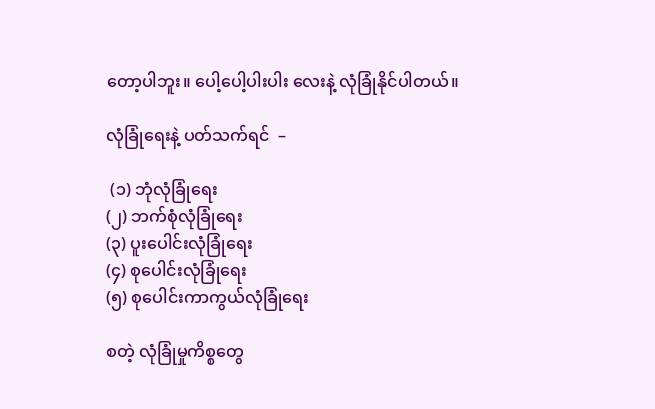တော့ပါဘူး။ ပေါ့ပေါ့ပါးပါး လေးနဲ့ လုံခြုံနိုင်ပါတယ်။

လုံခြုံရေးနဲ့ ပတ်သက်ရင်  –

 (၁) ဘုံလုံခြုံရေး
(၂) ဘက်စုံလုံခြုံရေး
(၃) ပူးပေါင်းလုံခြုံရေး
(၄) စုပေါင်းလုံခြုံရေး
(၅) စုပေါင်းကာကွယ်လုံခြုံရေး

စတဲ့ လုံခြုံမှုကိစ္စတွေ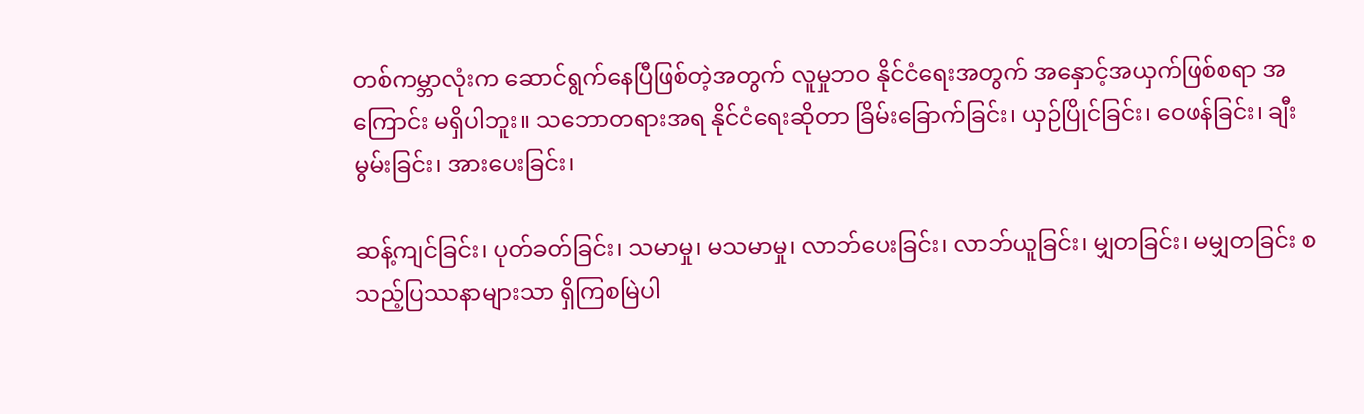တစ်ကမ္ဘာလုံးက ဆောင်ရွက်နေပြီဖြစ်တဲ့အတွက် လူမှုဘဝ နိုင်ငံရေးအတွက် အနှောင့်အယှက်ဖြစ်စရာ အကြောင်း မရှိပါဘူး။ သဘောတရားအရ နိုင်ငံရေးဆိုတာ ခြိမ်းခြောက်ခြင်း၊ ယှဉ်ပြိုင်ခြင်း၊ ဝေဖန်ခြင်း၊ ချီးမွမ်းခြင်း၊ အားပေးခြင်း၊

ဆန့်ကျင်ခြင်း၊ ပုတ်ခတ်ခြင်း၊ သမာမှု၊ မသမာမှု၊ လာဘ်ပေးခြင်း၊ လာဘ်ယူခြင်း၊ မျှတခြင်း၊ မမျှတခြင်း စသည့်ပြဿနာများသာ ရှိကြစမြဲပါ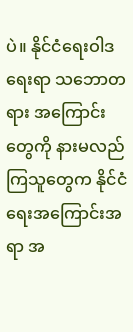ပဲ။ နိုင်ငံရေးဝါဒရေးရာ သဘောတရား အကြောင်းတွေကို နားမလည်ကြသူတွေက နိုင်ငံရေးအကြောင်းအရာ အ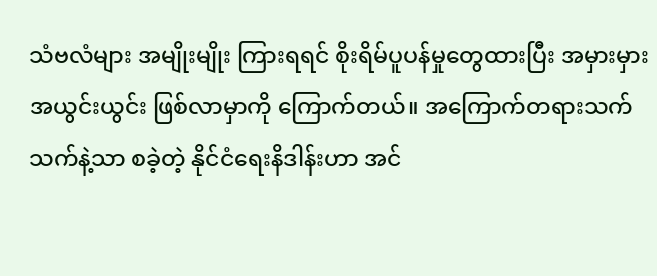သံဗလံများ အမျိုးမျိုး ကြားရရင် စိုးရိမ်ပူပန်မှုတွေထားပြီး အမှားမှားအယွင်းယွင်း ဖြစ်လာမှာကို ကြောက်တယ်။ အကြောက်တရားသက်သက်နဲ့သာ စခဲ့တဲ့ နိုင်ငံရေးနိဒါန်းဟာ အင်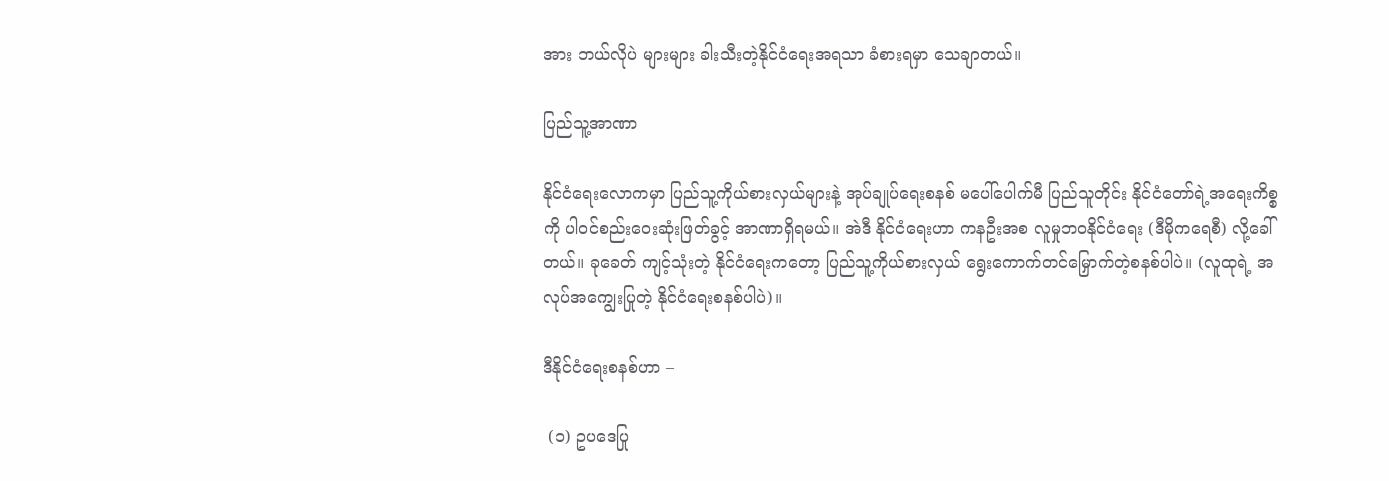အား ဘယ်လိုပဲ များများ ခါးသီးတဲ့နိုင်ငံရေးအရသာ ခံစားရမှာ သေချာတယ်။

ပြည်သူ့အာဏာ

နိုင်ငံရေးလောကမှာ ပြည်သူ့ကိုယ်စားလှယ်များနဲ့ အုပ်ချုပ်ရေးစနစ် မပေါ်ပေါက်မီ ပြည်သူတိုင်း နိုင်ငံတော်ရဲ့အရေးကိစ္စကို ပါဝင်စည်းဝေးဆုံးဖြတ်ခွင့် အာဏာရှိရမယ်။ အဲဒီ နိုင်ငံရေးဟာ ကနဦးအစ လူမှုဘဝနိုင်ငံရေး (ဒီမိုကရေစီ) လို့ခေါ်တယ်။ ခုခေတ် ကျင့်သုံးတဲ့ နိုင်ငံရေးကတော့ ပြည်သူ့ကိုယ်စားလှယ် ရွေးကောက်တင်မြှောက်တဲ့စနစ်ပါပဲ။ (လူထုရဲ့ အလုပ်အကျွေးပြုတဲ့ နိုင်ငံရေးစနစ်ပါပဲ)။

ဒီနိုင်ငံရေးစနစ်ဟာ –

 (၁) ဥပဒေပြု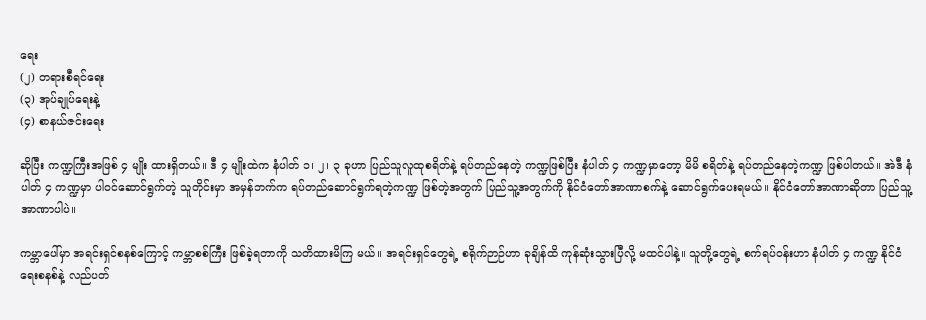ရေး
(၂) တရားစီရင်ရေး
(၃) အုပ်ချုပ်ရေးနဲ့
(၄) စာနယ်ဇင်းရေး

ဆိုပြီး ကဏ္ဍကြီးအဖြစ် ၄ မျိုး ထားရှိတယ်။ ဒီ ၄ မျိုးထဲက နံပါတ် ၁၊ ၂၊ ၃ ခုဟာ ပြည်သူလူထုစရိတ်နဲ့ ရပ်တည်နေတဲ့ ကဏ္ဍဖြစ်ပြီး နံပါတ် ၄ ကဏ္ဍမှာတော့ မိမိ စရိတ်နဲ့ ရပ်တည်နေတဲ့ကဏ္ဍ ဖြစ်ပါတယ်။ အဲဒီ နံပါတ် ၄ ကဏ္ဍမှာ ပါဝင်ဆောင်ရွက်တဲ့ သူတိုင်းမှာ အမှန်ဘက်က ရပ်တည်ဆောင်ရွက်ရတဲ့ကဏ္ဍ ဖြစ်တဲ့အတွက် ပြည်သူ့အတွက်ကို နိုင်ငံတော်အာဏာစက်နဲ့ ဆောင်ရွက်ပေးရမယ်။ နိုင်ငံတော်အာဏာဆိုတာ ပြည်သူ့အာဏာပါပဲ။

ကမ္ဘာပေါ်မှာ အရင်းရှင်စနစ်ကြောင့် ကမ္ဘာစစ်ကြီး ဖြစ်ခဲ့ရတာကို သတိထားမိကြ မယ်။ အရင်းရှင်တွေရဲ့ စရိုက်ဉာဉ်ဟာ ခုချိန်ထိ ကုန်ဆုံးသွားပြီလို့ မထင်ပါနဲ့။ သူတို့တွေရဲ့ စက်ရပ်ဝန်းဟာ နံပါတ် ၄ ကဏ္ဍ နိုင်ငံရေးစနစ်နဲ့ လည်ပတ်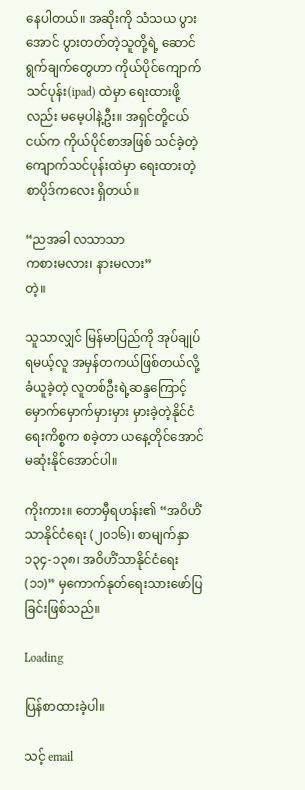နေပါတယ်။ အဆိုးကို သံသယ ပွားအောင် ပွားတတ်တဲ့သူတို့ရဲ့ ဆောင်ရွက်ချက်တွေဟာ ကိုယ်ပိုင်ကျောက်သင်ပုန်း(ipad) ထဲမှာ ရေးထားဖို့လည်း မမေ့ပါနဲ့ဦး။ အရှင်တို့ငယ်ငယ်က ကိုယ်ပိုင်စာအဖြစ် သင်ခဲ့တဲ့ ကျောက်သင်ပုန်းထဲမှာ ရေးထားတဲ့ စာပိုဒ်ကလေး ရှိတယ်။

“ညအခါ လသာသာ
ကစားမလား၊ နားမလား”
တဲ့။

သူသာလျှင် မြန်မာပြည်ကို အုပ်ချုပ်ရမယ့်လူ အမှန်တကယ်ဖြစ်တယ်လို့ ခံယူခဲ့တဲ့ လူတစ်ဦးရဲ့ဆန္ဒကြောင့် မှောက်မှောက်မှားမှား မှားခဲ့တဲ့နိုင်ငံရေးကိစ္စက စခဲ့တာ ယနေ့တိုင်အောင် မဆုံးနိုင်အောင်ပါ။

ကိုးကား။ တောမှီရဟန်း၏ “အဝိဟိံသာနိုင်ငံရေး (၂၀၁၆)၊ စာမျက်နှာ ၁၃၄-၁၃၈၊ အဝိဟိံသာနိုင်ငံရေး (၁၁)” မှကောက်နုတ်ရေးသားဖော်ပြခြင်းဖြစ်သည်။

Loading

ပြန်စာထားခဲ့ပါ။

သင့် email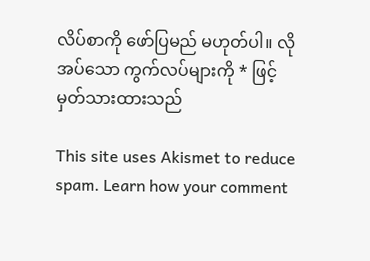လိပ်စာကို ဖော်ပြမည် မဟုတ်ပါ။ လိုအပ်သော ကွက်လပ်များကို * ဖြင့်မှတ်သားထားသည်

This site uses Akismet to reduce spam. Learn how your comment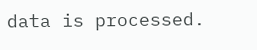data is processed.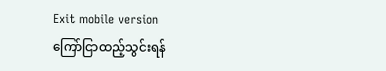Exit mobile version
ကြော်ငြာထည့်သွင်းရန်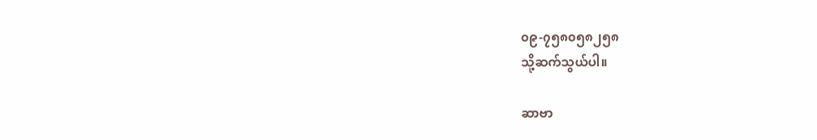၀၉-၇၅၈၀၅၈၂၅၈
သို့ဆက်သွယ်ပါ။

ဆာဗာ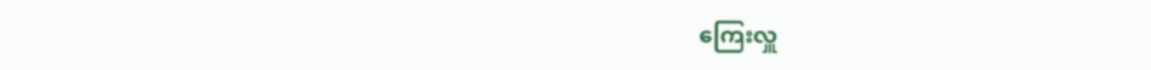ကြေးလှူ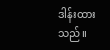ဒါန်းထားသည်။